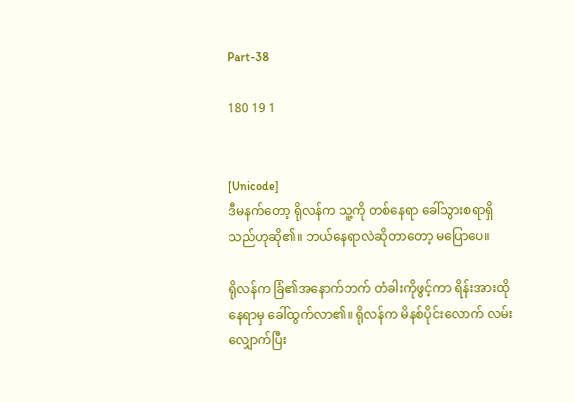Part-38

180 19 1


[Unicode]
ဒီမနက်တော့ ရိုလန်က သူ့ကို တစ်နေရာ ခေါ်သွားစရာရှိသည်ဟုဆို၏။ ဘယ်နေရာလဲဆိုတာတော့ မပြောပေ။

ရိုလန်က ခြံ၏အနောက်ဘက် တံခါးကိုဖွင့်ကာ ရိန်းအားထိုနေရာမှ ခေါ်ထွက်လာ၏။ ရိုလန်က မိနစ်ပိုင်းလောက် လမ်းလျှောက်ပြီး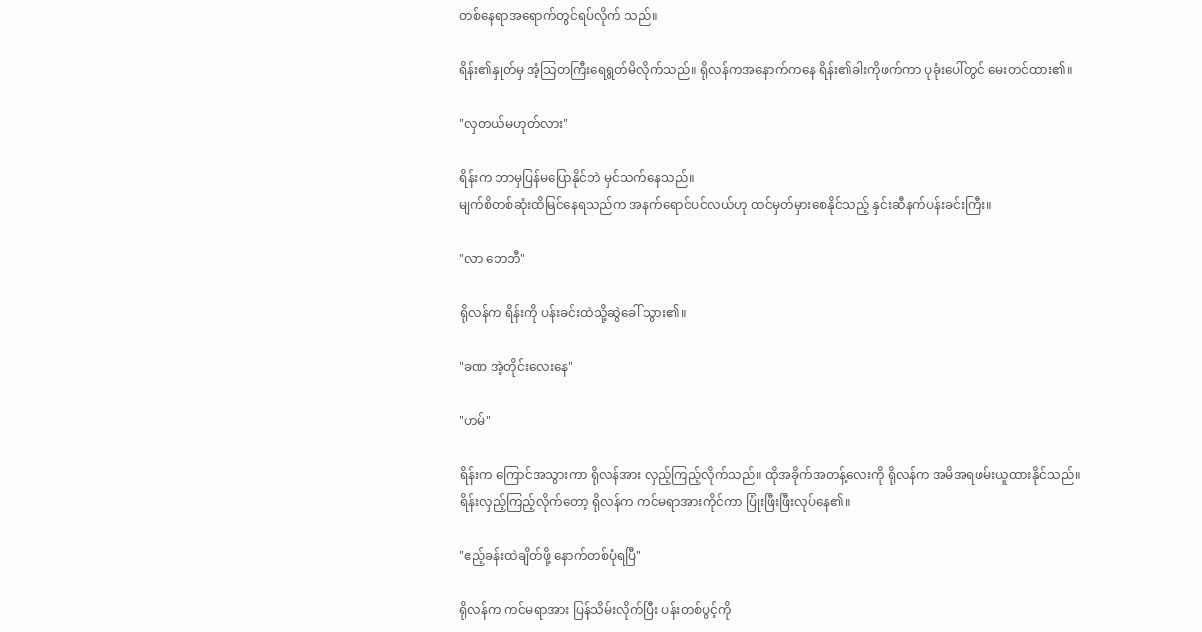တစ်နေရာအရောက်တွင်ရပ်လိုက် သည်။

ရိန်း၏နှုတ်မှ အံ့သြတကြီးရေရွတ်မိလိုက်သည်။ ရိုလန်ကအနောက်ကနေ ရိန်း၏ခါးကိုဖက်ကာ ပုခုံးပေါ်တွင် မေးတင်ထား၏။

"လှတယ်မဟုတ်လား"

ရိန်းက ဘာမှပြန်မပြောနိုင်ဘဲ မှင်သက်နေသည်။
မျက်စိတစ်ဆုံးထိမြင်နေရသည်က အနက်ရောင်ပင်လယ်ဟု ထင်မှတ်မှားစေနိုင်သည့် နှင်းဆီနက်ပန်းခင်းကြီး။

"လာ ဘေဘီ"

ရိုလန်က ရိန်းကို ပန်းခင်းထဲသို့ဆွဲခေါ် သွား၏။

"ခဏ အဲ့တိုင်းလေးနေ"

"ဟမ်"

ရိန်းက ကြောင်အသွားကာ ရိုလန်အား လှည့်ကြည့်လိုက်သည်။ ထိုအခိုက်အတန့်လေးကို ရိုလန်က အမိအရဖမ်းယူထားနိုင်သည်။
ရိန်းလှည့်ကြည့်လိုက်တော့ ရိုလန်က ကင်မရာအားကိုင်ကာ ပြုံးဖြီးဖြီးလုပ်နေ၏။

"ဧည့်ခန်းထဲချိတ်ဖို့ နောက်တစ်ပုံရပြီ"

ရိုလန်က ကင်မရာအား ပြန်သိမ်းလိုက်ပြီး ပန်းတစ်ပွင့်ကို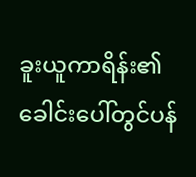ခူးယူကာရိန်း၏ ခေါင်းပေါ်တွင်ပန်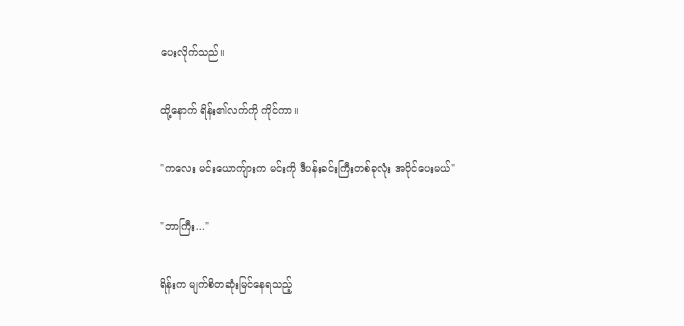ပေးလိုက်သည်။

ထို့နောက် ရိန်း၏လက်ကို ကိုင်ကာ။

"ကလေး မင်းယောကျ်ားက မင်းကို ဒီပန်းခင်းကြီးတစ်ခုလုံး အပိုင်ပေးမယ်"

"ဘာကြီး..."

ရိန်းက မျက်စိတဆုံးမြင်နေရသည့်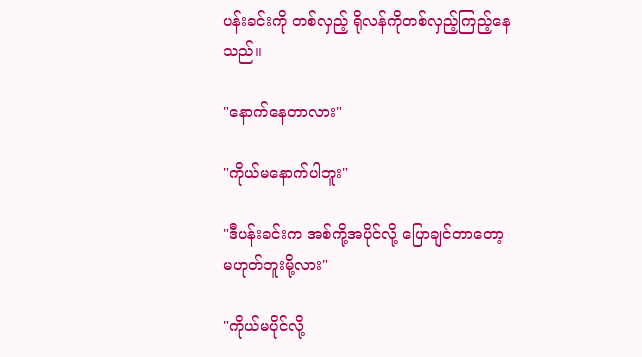ပန်းခင်းကို တစ်လှည့် ရိုလန်ကိုတစ်လှည့်ကြည့်နေသည်။

"နောက်နေတာလား"

"ကိုယ်မနောက်ပါဘူး"

"ဒီပန်းခင်းက အစ်ကို့အပိုင်လို့ ပြောချင်တာတော့ မဟုတ်ဘူးမို့လား"

"ကိုယ်မပိုင်လို့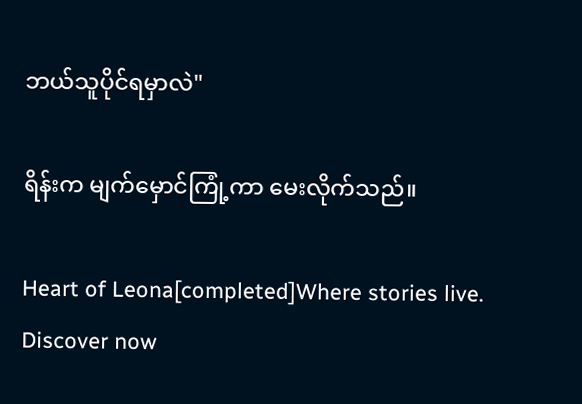ဘယ်သူပိုင်ရမှာလဲ"

ရိန်းက မျက်မှောင်ကြုံ့ကာ မေးလိုက်သည်။

Heart of Leona[completed]Where stories live. Discover now